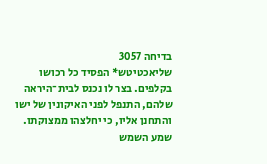בדיחה 3057
שליאכטיטש* הפסיד כל רכושו בקלפים. בצר לו נכנס לבית־היראה שלהם, התנפל לפני האיקונין של ישו והתחנן אליו, כי יחלצהו ממצוקתו. שמע השמש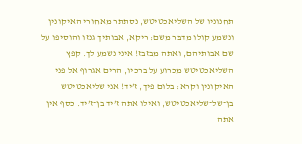תחנוניו של השליאכטיטש, נסתתר מאחורי האיקונין ונשמע קולו מדבּר משם: ריקא, אבותיך גנזו והוסיפו על שם אבותיהם, ואתה מבזבז! איני נשמע לך. קפץ השליאכטיטש מכרוע על ברכיו, הרים אגרוף אל פני האיקונין וקרא: בלום פיך, ז’יד! אני שליאכטיטש בן־של־שליאכטיטש, ואילו אתה ז’יד בן־ז’יד. כסף אין אתה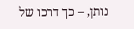נותן, – כך דרכו של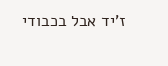ז’יד אבל בכבודי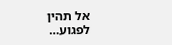אל תהין לפגוע…